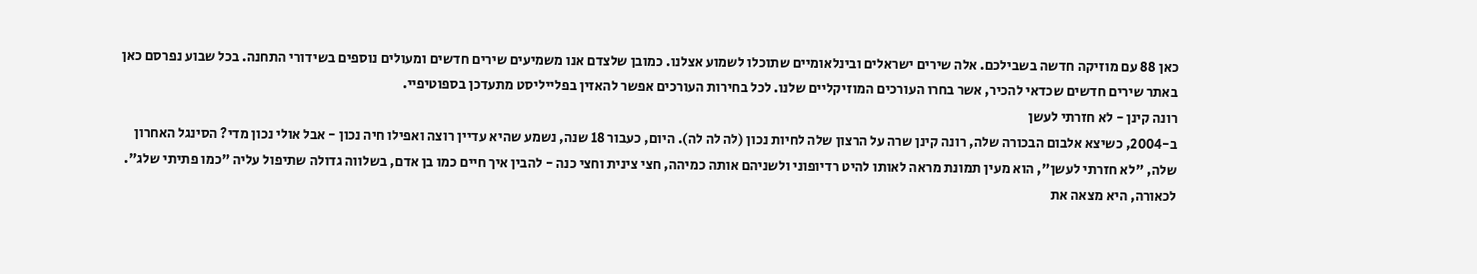כאן 88 עם מוזיקה חדשה בשבילכם. אלה שירים ישראלים ובינלאומיים שתוכלו לשמוע אצלנו. כמובן שלצדם אנו משמיעים שירים חדשים ומעולים נוספים בשידורי התחנה. בכל שבוע נפרסם כאן באתר שירים חדשים שכדאי להכיר, אשר בחרו העורכים המוזיקליים שלנו. לכל בחירות העורכים אפשר להאזין בפלייליסט מתעדכן בספוטיפיי.
רונה קינן - לא חזרתי לעשן
ב-2004, כשיצא אלבום הבכורה שלה, רונה קינן שרה על הרצון שלה לחיות נכון (לה לה לה). היום, כעבור 18 שנה, נשמע שהיא עדיין רוצה ואפילו חיה נכון - אבל אולי נכון מדי? הסינגל האחרון שלה, "לא חזרתי לעשן", הוא מעין תמונת מראה לאותו להיט רדיופוני ולשניהם אותה כמיהה, חצי צינית וחצי כנה - להבין איך חיים כמו בן אדם, בשלווה גדולה שתיפול עליה "כמו פתיתי שלג". לכאורה, היא מצאה את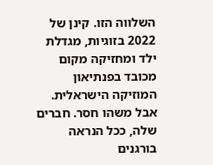השלווה הזו. קינן של 2022 בזוגיות, מגדלת ילד ומחזיקה מקום מכובד בפנתיאון המוזיקה הישראלית. אבל משהו חסר. חברים שלה, ככל הנראה בורגנים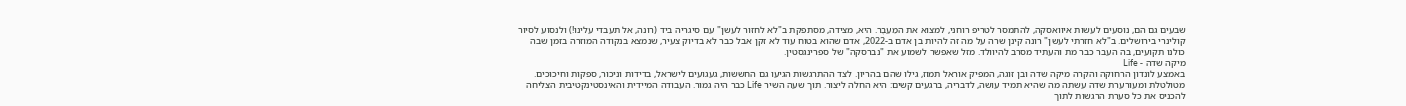שבעים גם הם, נוסעים לעשות איוואסקה, להתמסר לטריפ רוחני, למצוא את המֵעֵבֶר. היא, מצידה, מסתפקת ב"לא לחזור לעשן" עם סיגריה ביד (רונה, אל תעבדי עלינו!) ולנסוע לסיור קולינרי בירושלים. ב"לא חזרתי לעשן" רונה קינן שרה על מה זה להיות בן אדם ב-2022, אדם שהוא בטוח עוד לא זקן אבל כבר לא בדיוק צעיר, שנמצא בנקודה המוזרה בזמן שבה כולנו תקועים, בה העבר כבר מת והעתיד מסרב להיוולד. מזל שאפשר לשמוע את "נברסקה" של ספרינגסטין.
מיקה שדה - Life
באמצע לונדון הרחוקה והקרה מיקה שדה ובן זוגה, המפיק אוראל תמוז, גילו שהם בהריון. לצד ההתרגשות הגיעו גם החששות, געגועים לישראל, בדידות וניכור, ספקות וחיכוכים. מטולטלת ומעורערת שדה עשתה מה שהיא תמיד עושה, לדבריה, ברגעים קשים: היא החלה ליצור. תוך שעה השיר Life כבר היה גמור. העבודה המיידית והאינסטינקטיבית הצליחה להכניס את כל סערת הרגשות לתוך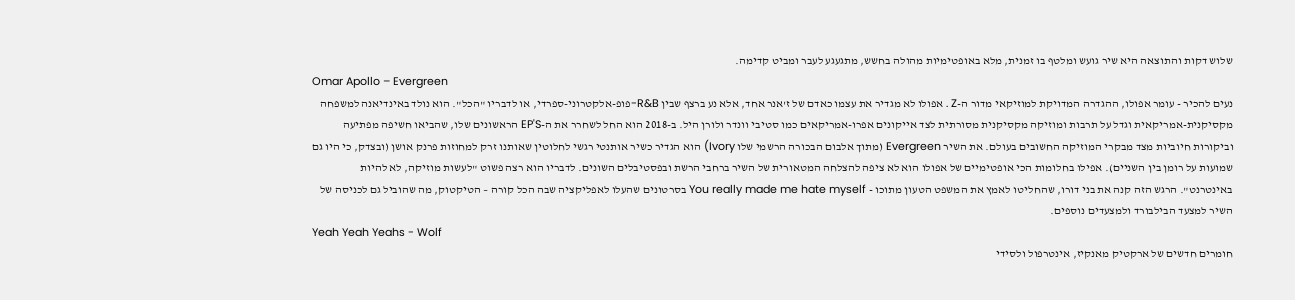שלוש דקות והתוצאה היא שיר גועש ומלטף בו זמנית, מלא באופטימיות מהולה בחשש, מתגעגע לעבר ומביט קדימה.
Omar Apollo – Evergreen
נעים להכיר - עומר אפולו, ההגדרה המדויקת למוזיקאי מדור ה-Z . אפולו לא מגדיר את עצמו כאדם של ז'אנר אחד, אלא נע ברצף שבין R&B-פופ-אלקטרוני-ספרדי, או לדבריו "הכל". הוא נולד באינדיאנה למשפחה מקסיקנית-אמריקאית וגדל על תרבות ומוזיקה מקסיקנית מסורתית לצד אייקונים אפרו-אמריקאים כמו סטיבי וונדר ולורן היל. ב-2018 הוא החל לשחרר את ה-EP'S הראשונים שלו, שהביאו חשיפה מפתיעה וביקורות חיוביות מצד מבקרי המוזיקה החשובים בעולם. את השיר Evergreen (מתוך אלבום הבכורה הרשמי שלו Ivory) הוא הגדיר כשיר אותנטי רגשי לחלוטין שאותנו זרק למחוזות פרנק אושן (ובצדק, כי היו גם שמועות על רומן בין השניים). אפילו בחלומות הכי אופטימיים של אפולו הוא לא ציפה להצלחה המטאורית של השיר ברחבי הרשת ובפסטיבלים השונים. לדבריו הוא רצה פשוט "לעשות מוזיקה, לא להיות באינטרנט". הרגש הזה קנה את בני דורו, שהחליטו לאמץ את המשפט הטעון מתוכו - You really made me hate myself בסרטונים שהעלו לאפליקציה שבה הכל קורה – הטיקטוק, מה שהוביל גם לכניסה של השיר למצעד הבילבורד ולמצעדים נוספים.
Yeah Yeah Yeahs - Wolf
חומרים חדשים של ארקטיק מאנקיז, אינטרפול ולסידי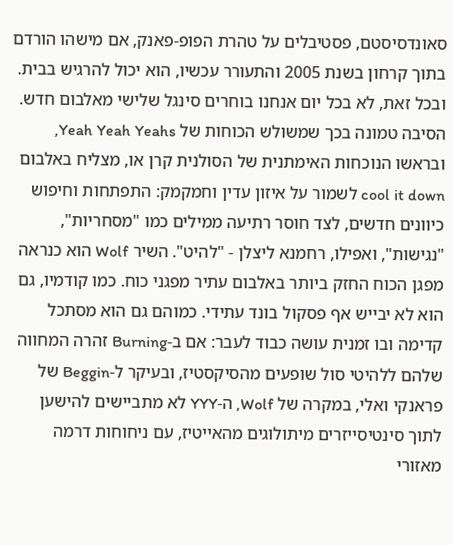סאונדסיסטם, פסטיבלים על טהרת הפופ-פאנק, אם מישהו הורדם בתוך קרחון בשנת 2005 והתעורר עכשיו, הוא יכול להרגיש בבית. ובכל זאת, לא בכל יום אנחנו בוחרים סינגל שלישי מאלבום חדש. הסיבה טמונה בכך שמשולש הכוחות של Yeah Yeah Yeahs, ובראשו הנוכחות האימתנית של הסולנית קרן או, מצליח באלבום cool it down לשמור על איזון עדין וחמקמק: התפתחות וחיפוש כיוונים חדשים, לצד חוסר רתיעה ממילים כמו "מסחריות", "נגישות", ואפילו, רחמנא ליצלן - "להיט". השיר Wolf הוא כנראה מפגן הכוח החזק ביותר באלבום עתיר מפגני כוח. כמו קודמיו, גם הוא לא יבייש אף פסקול בונד עתידי. כמוהם גם הוא מסתכל קדימה ובו זמנית עושה כבוד לעבר: אם ב-Burning זהרה המחווה שלהם ללהיטי סול שופעים מהסיקסטיז, ובעיקר ל-Beggin של פראנקי ואלי, במקרה של Wolf, ה-YYY לא מתביישים להישען לתוך סינטיסייזרים מיתולוגים מהאייטיז, עם ניחוחות דרמה מאזורי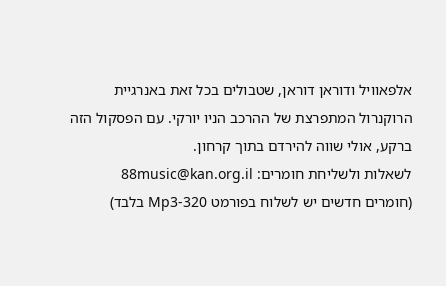אלפאוויל ודוראן דוראן, שטבולים בכל זאת באנרגיית הרוקנרול המתפרצת של ההרכב הניו יורקי. עם הפסקול הזה ברקע, אולי שווה להירדם בתוך קרחון.
לשאלות ולשליחת חומרים: 88music@kan.org.il
(חומרים חדשים יש לשלוח בפורמט Mp3-320 בלבד)